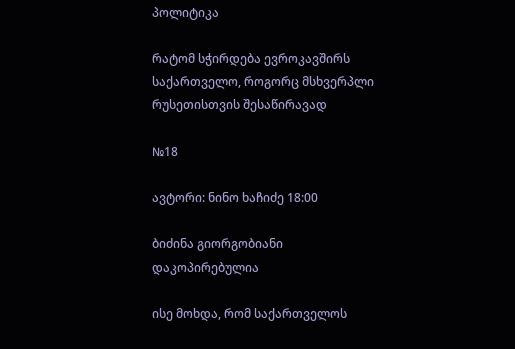პოლიტიკა

რატომ სჭირდება ევროკავშირს საქართველო, როგორც მსხვერპლი რუსეთისთვის შესაწირავად

№18

ავტორი: ნინო ხაჩიძე 18:00

ბიძინა გიორგობიანი
დაკოპირებულია

ისე მოხდა, რომ საქართველოს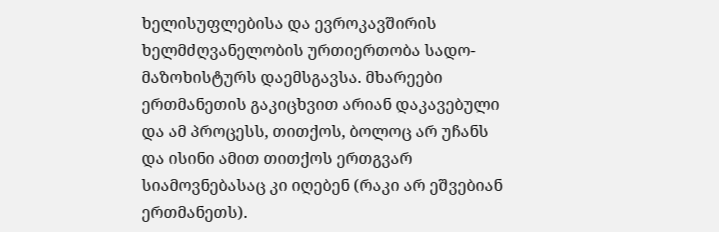ხელისუფლებისა და ევროკავშირის ხელმძღვანელობის ურთიერთობა სადო-მაზოხისტურს დაემსგავსა. მხარეები ერთმანეთის გაკიცხვით არიან დაკავებული და ამ პროცესს, თითქოს, ბოლოც არ უჩანს და ისინი ამით თითქოს ერთგვარ სიამოვნებასაც კი იღებენ (რაკი არ ეშვებიან ერთმანეთს).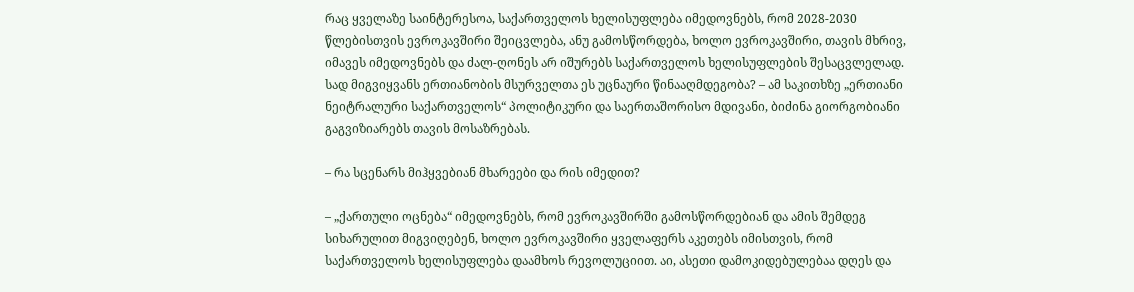რაც ყველაზე საინტერესოა, საქართველოს ხელისუფლება იმედოვნებს, რომ 2028-2030 წლებისთვის ევროკავშირი შეიცვლება, ანუ გამოსწორდება, ხოლო ევროკავშირი, თავის მხრივ, იმავეს იმედოვნებს და ძალ-ღონეს არ იშურებს საქართველოს ხელისუფლების შესაცვლელად. სად მიგვიყვანს ერთიანობის მსურველთა ეს უცნაური წინააღმდეგობა? – ამ საკითხზე „ერთიანი ნეიტრალური საქართველოს“ პოლიტიკური და საერთაშორისო მდივანი, ბიძინა გიორგობიანი გაგვიზიარებს თავის მოსაზრებას.

– რა სცენარს მიჰყვებიან მხარეები და რის იმედით?

– „ქართული ოცნება“ იმედოვნებს, რომ ევროკავშირში გამოსწორდებიან და ამის შემდეგ სიხარულით მიგვიღებენ, ხოლო ევროკავშირი ყველაფერს აკეთებს იმისთვის, რომ საქართველოს ხელისუფლება დაამხოს რევოლუციით. აი, ასეთი დამოკიდებულებაა დღეს და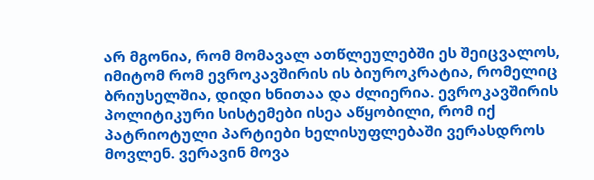არ მგონია, რომ მომავალ ათწლეულებში ეს შეიცვალოს, იმიტომ რომ ევროკავშირის ის ბიუროკრატია, რომელიც ბრიუსელშია, დიდი ხნითაა და ძლიერია. ევროკავშირის პოლიტიკური სისტემები ისეა აწყობილი, რომ იქ პატრიოტული პარტიები ხელისუფლებაში ვერასდროს მოვლენ. ვერავინ მოვა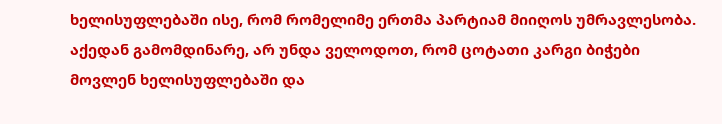ხელისუფლებაში ისე, რომ რომელიმე ერთმა პარტიამ მიიღოს უმრავლესობა. აქედან გამომდინარე, არ უნდა ველოდოთ, რომ ცოტათი კარგი ბიჭები მოვლენ ხელისუფლებაში და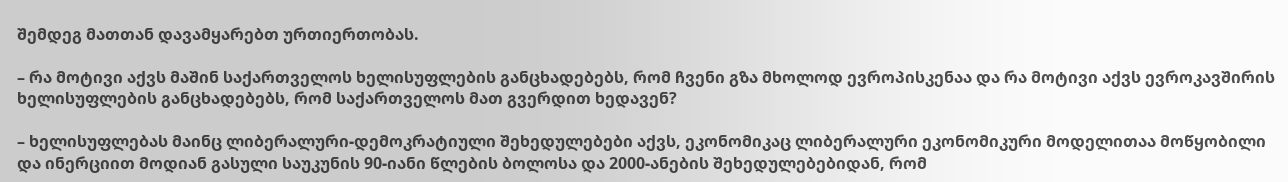შემდეგ მათთან დავამყარებთ ურთიერთობას.

– რა მოტივი აქვს მაშინ საქართველოს ხელისუფლების განცხადებებს, რომ ჩვენი გზა მხოლოდ ევროპისკენაა და რა მოტივი აქვს ევროკავშირის ხელისუფლების განცხადებებს, რომ საქართველოს მათ გვერდით ხედავენ?

– ხელისუფლებას მაინც ლიბერალური-დემოკრატიული შეხედულებები აქვს, ეკონომიკაც ლიბერალური ეკონომიკური მოდელითაა მოწყობილი და ინერციით მოდიან გასული საუკუნის 90-იანი წლების ბოლოსა და 2000-ანების შეხედულებებიდან, რომ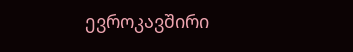ევროკავშირი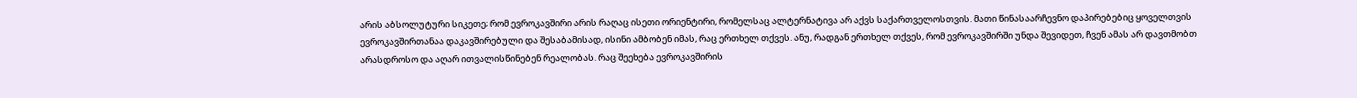არის აბსოლუტური სიკეთე; რომ ევროკავშირი არის რაღაც ისეთი ორიენტირი, რომელსაც ალტერნატივა არ აქვს საქართველოსთვის. მათი წინასაარჩევნო დაპირებებიც ყოველთვის ევროკავშირთანაა დაკავშირებული და შესაბამისად, ისინი ამბობენ იმას, რაც ერთხელ თქვეს. ანუ, რადგან ერთხელ თქვეს, რომ ევროკავშირში უნდა შევიდეთ, ჩვენ ამას არ დავთმობთ არასდროსო და აღარ ითვალისწინებენ რეალობას. რაც შეეხება ევროკავშირის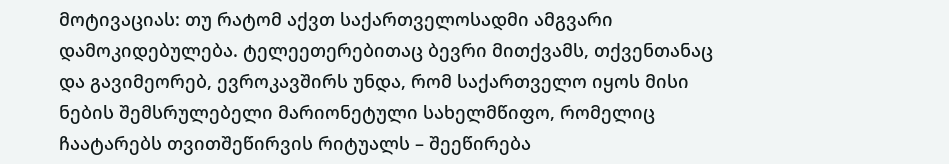მოტივაციას: თუ რატომ აქვთ საქართველოსადმი ამგვარი დამოკიდებულება. ტელეეთერებითაც ბევრი მითქვამს, თქვენთანაც და გავიმეორებ, ევროკავშირს უნდა, რომ საქართველო იყოს მისი ნების შემსრულებელი მარიონეტული სახელმწიფო, რომელიც ჩაატარებს თვითშეწირვის რიტუალს – შეეწირება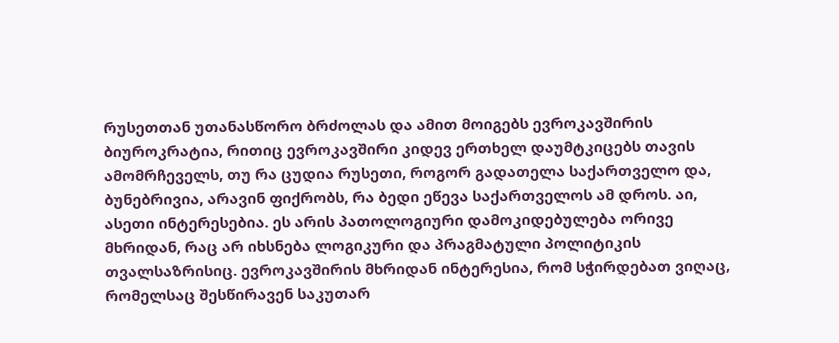რუსეთთან უთანასწორო ბრძოლას და ამით მოიგებს ევროკავშირის ბიუროკრატია, რითიც ევროკავშირი კიდევ ერთხელ დაუმტკიცებს თავის ამომრჩეველს, თუ რა ცუდია რუსეთი, როგორ გადათელა საქართველო და, ბუნებრივია, არავინ ფიქრობს, რა ბედი ეწევა საქართველოს ამ დროს. აი, ასეთი ინტერესებია. ეს არის პათოლოგიური დამოკიდებულება ორივე მხრიდან, რაც არ იხსნება ლოგიკური და პრაგმატული პოლიტიკის თვალსაზრისიც. ევროკავშირის მხრიდან ინტერესია, რომ სჭირდებათ ვიღაც, რომელსაც შესწირავენ საკუთარ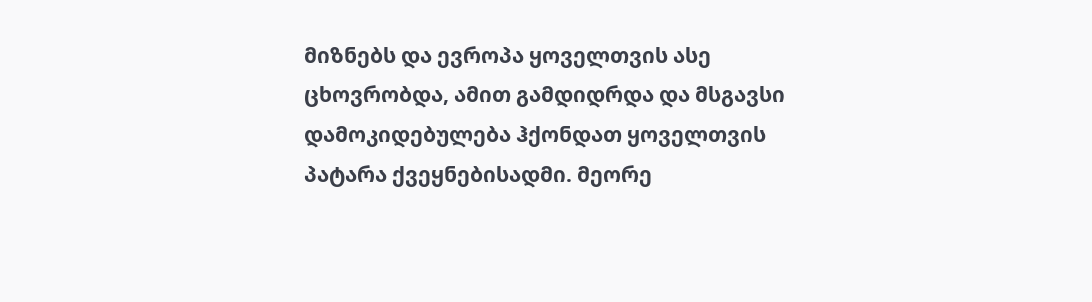მიზნებს და ევროპა ყოველთვის ასე ცხოვრობდა, ამით გამდიდრდა და მსგავსი დამოკიდებულება ჰქონდათ ყოველთვის პატარა ქვეყნებისადმი. მეორე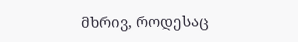მხრივ, როდესაც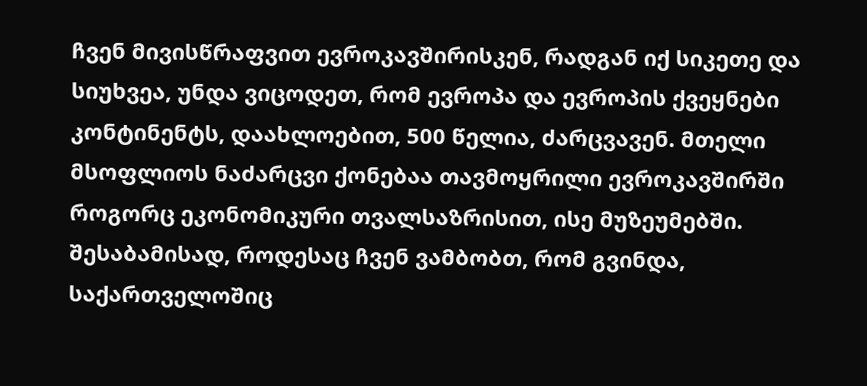ჩვენ მივისწრაფვით ევროკავშირისკენ, რადგან იქ სიკეთე და სიუხვეა, უნდა ვიცოდეთ, რომ ევროპა და ევროპის ქვეყნები კონტინენტს, დაახლოებით, 500 წელია, ძარცვავენ. მთელი მსოფლიოს ნაძარცვი ქონებაა თავმოყრილი ევროკავშირში როგორც ეკონომიკური თვალსაზრისით, ისე მუზეუმებში. შესაბამისად, როდესაც ჩვენ ვამბობთ, რომ გვინდა, საქართველოშიც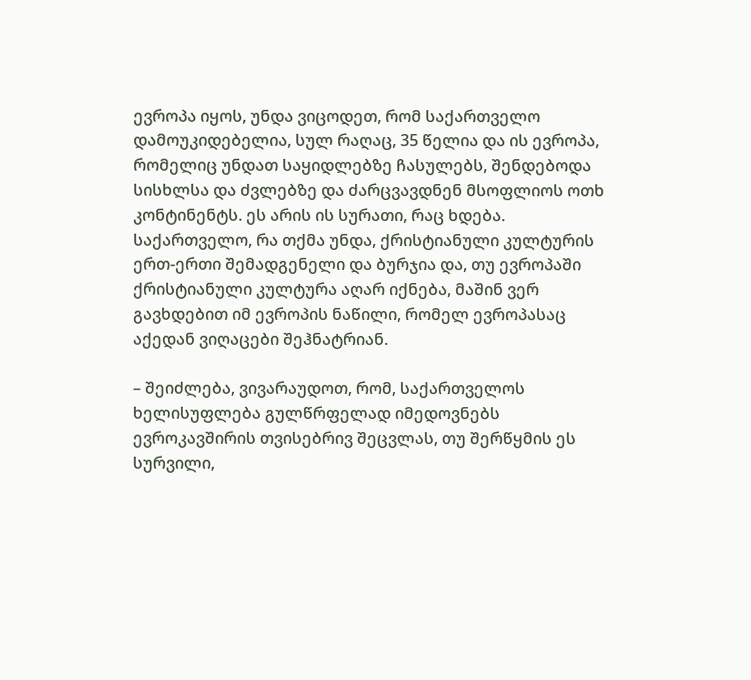ევროპა იყოს, უნდა ვიცოდეთ, რომ საქართველო დამოუკიდებელია, სულ რაღაც, 35 წელია და ის ევროპა, რომელიც უნდათ საყიდლებზე ჩასულებს, შენდებოდა სისხლსა და ძვლებზე და ძარცვავდნენ მსოფლიოს ოთხ კონტინენტს. ეს არის ის სურათი, რაც ხდება. საქართველო, რა თქმა უნდა, ქრისტიანული კულტურის ერთ-ერთი შემადგენელი და ბურჯია და, თუ ევროპაში ქრისტიანული კულტურა აღარ იქნება, მაშინ ვერ გავხდებით იმ ევროპის ნაწილი, რომელ ევროპასაც აქედან ვიღაცები შეჰნატრიან.

– შეიძლება, ვივარაუდოთ, რომ, საქართველოს ხელისუფლება გულწრფელად იმედოვნებს ევროკავშირის თვისებრივ შეცვლას, თუ შერწყმის ეს სურვილი,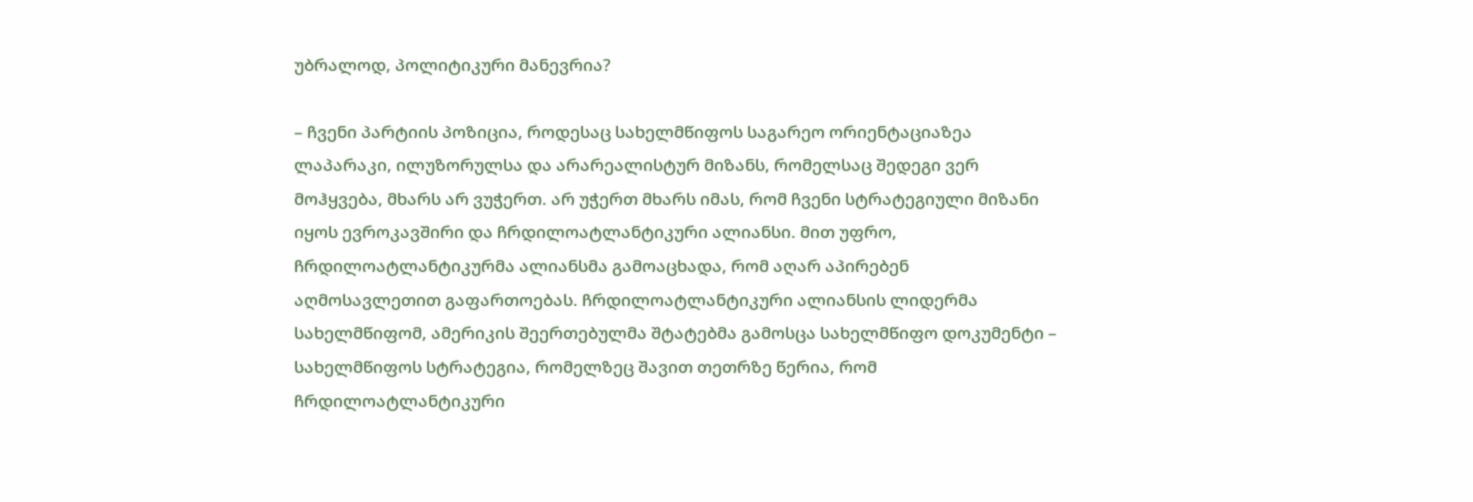უბრალოდ, პოლიტიკური მანევრია?

– ჩვენი პარტიის პოზიცია, როდესაც სახელმწიფოს საგარეო ორიენტაციაზეა ლაპარაკი, ილუზორულსა და არარეალისტურ მიზანს, რომელსაც შედეგი ვერ მოჰყვება, მხარს არ ვუჭერთ. არ უჭერთ მხარს იმას, რომ ჩვენი სტრატეგიული მიზანი იყოს ევროკავშირი და ჩრდილოატლანტიკური ალიანსი. მით უფრო, ჩრდილოატლანტიკურმა ალიანსმა გამოაცხადა, რომ აღარ აპირებენ აღმოსავლეთით გაფართოებას. ჩრდილოატლანტიკური ალიანსის ლიდერმა სახელმწიფომ, ამერიკის შეერთებულმა შტატებმა გამოსცა სახელმწიფო დოკუმენტი – სახელმწიფოს სტრატეგია, რომელზეც შავით თეთრზე წერია, რომ ჩრდილოატლანტიკური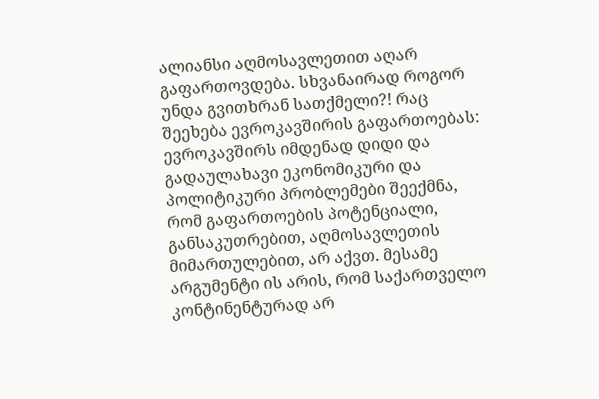ალიანსი აღმოსავლეთით აღარ გაფართოვდება. სხვანაირად როგორ უნდა გვითხრან სათქმელი?! რაც შეეხება ევროკავშირის გაფართოებას: ევროკავშირს იმდენად დიდი და გადაულახავი ეკონომიკური და პოლიტიკური პრობლემები შეექმნა, რომ გაფართოების პოტენციალი, განსაკუთრებით, აღმოსავლეთის მიმართულებით, არ აქვთ. მესამე არგუმენტი ის არის, რომ საქართველო კონტინენტურად არ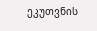ეკუთვნის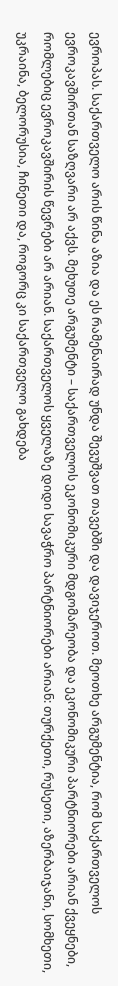ევროპას. საქართველო არის წინა აზია და ეს რამენაირად უნდა შევუშვათ თავებში და დავიჯეროთ. მეოთხე არგუმენტია, რომ საქართველოს ევროკავშირთან საზღვარი არ აქვს. მეხუთე არგუმენტი – საქართველოს ეკონომიკური მდგომარეობა და ეკონომიკური პარტნიორები არიან ქვეყნები, რომლებიც ევროკავშირის წევრები არ არიან. საქართველოს ყველაზე დიდი სავაჭრო პარტნიორები არიან: თურქეთი, რუსეთი, აზერბაიჯანი, სომხეთი, უკრაინა, ბელორუსია, ჩინეთი და, როგორც კი საქართველო გახდება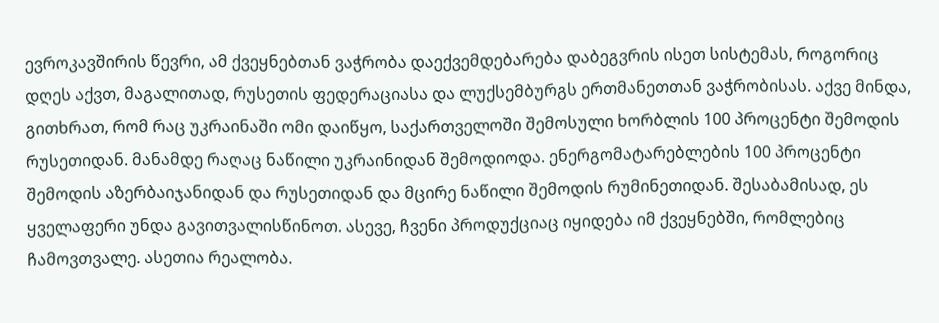ევროკავშირის წევრი, ამ ქვეყნებთან ვაჭრობა დაექვემდებარება დაბეგვრის ისეთ სისტემას, როგორიც დღეს აქვთ, მაგალითად, რუსეთის ფედერაციასა და ლუქსემბურგს ერთმანეთთან ვაჭრობისას. აქვე მინდა, გითხრათ, რომ რაც უკრაინაში ომი დაიწყო, საქართველოში შემოსული ხორბლის 100 პროცენტი შემოდის რუსეთიდან. მანამდე რაღაც ნაწილი უკრაინიდან შემოდიოდა. ენერგომატარებლების 100 პროცენტი შემოდის აზერბაიჯანიდან და რუსეთიდან და მცირე ნაწილი შემოდის რუმინეთიდან. შესაბამისად, ეს ყველაფერი უნდა გავითვალისწინოთ. ასევე, ჩვენი პროდუქციაც იყიდება იმ ქვეყნებში, რომლებიც ჩამოვთვალე. ასეთია რეალობა.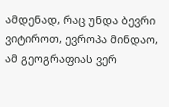ამდენად, რაც უნდა ბევრი ვიტიროთ, ევროპა მინდაო, ამ გეოგრაფიას ვერ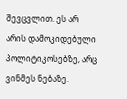შევცვლით. ეს არ არის დამოკიდებული პოლიტიკოსებზე, არც ვინმეს ნებაზე.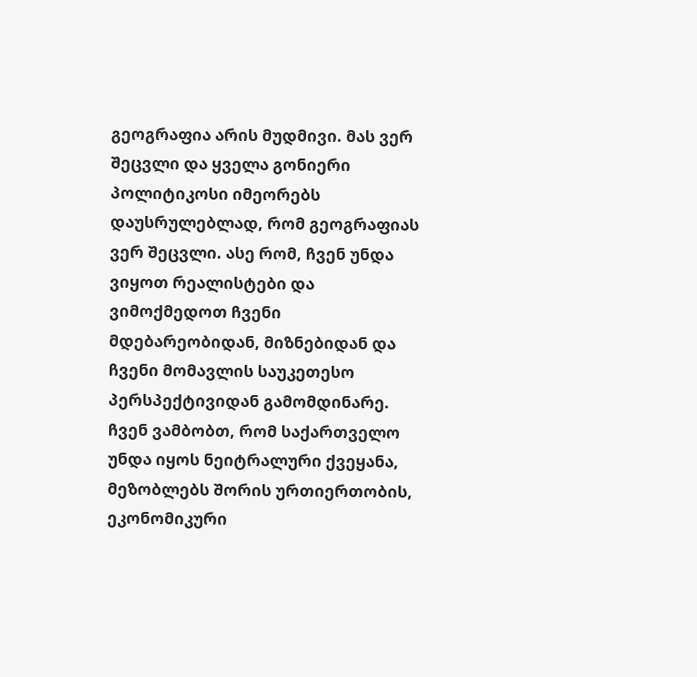გეოგრაფია არის მუდმივი. მას ვერ შეცვლი და ყველა გონიერი პოლიტიკოსი იმეორებს დაუსრულებლად, რომ გეოგრაფიას ვერ შეცვლი. ასე რომ, ჩვენ უნდა ვიყოთ რეალისტები და ვიმოქმედოთ ჩვენი მდებარეობიდან, მიზნებიდან და ჩვენი მომავლის საუკეთესო პერსპექტივიდან გამომდინარე. ჩვენ ვამბობთ, რომ საქართველო უნდა იყოს ნეიტრალური ქვეყანა, მეზობლებს შორის ურთიერთობის, ეკონომიკური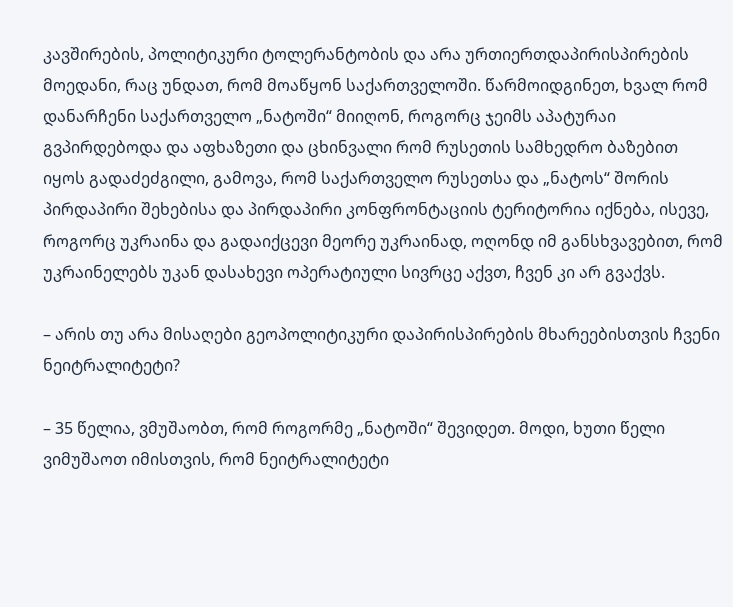კავშირების, პოლიტიკური ტოლერანტობის და არა ურთიერთდაპირისპირების მოედანი, რაც უნდათ, რომ მოაწყონ საქართველოში. წარმოიდგინეთ, ხვალ რომ დანარჩენი საქართველო „ნატოში“ მიიღონ, როგორც ჯეიმს აპატურაი გვპირდებოდა და აფხაზეთი და ცხინვალი რომ რუსეთის სამხედრო ბაზებით იყოს გადაძეძგილი, გამოვა, რომ საქართველო რუსეთსა და „ნატოს“ შორის პირდაპირი შეხებისა და პირდაპირი კონფრონტაციის ტერიტორია იქნება, ისევე, როგორც უკრაინა და გადაიქცევი მეორე უკრაინად, ოღონდ იმ განსხვავებით, რომ უკრაინელებს უკან დასახევი ოპერატიული სივრცე აქვთ, ჩვენ კი არ გვაქვს.

– არის თუ არა მისაღები გეოპოლიტიკური დაპირისპირების მხარეებისთვის ჩვენი ნეიტრალიტეტი?

– 35 წელია, ვმუშაობთ, რომ როგორმე „ნატოში“ შევიდეთ. მოდი, ხუთი წელი ვიმუშაოთ იმისთვის, რომ ნეიტრალიტეტი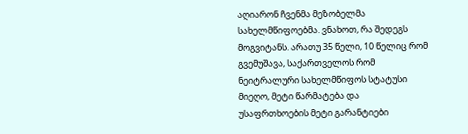აღიარონ ჩვენმა მეზობელმა სახელმწიფოებმა. ვნახოთ, რა შედეგს მოგვიტანს. არათუ 35 წელი, 10 წელიც რომ გვემუშავა, საქართველოს რომ ნეიტრალური სახელმწიფოს სტატუსი მიეღო, მეტი წარმატება და უსაფრთხოების მეტი გარანტიები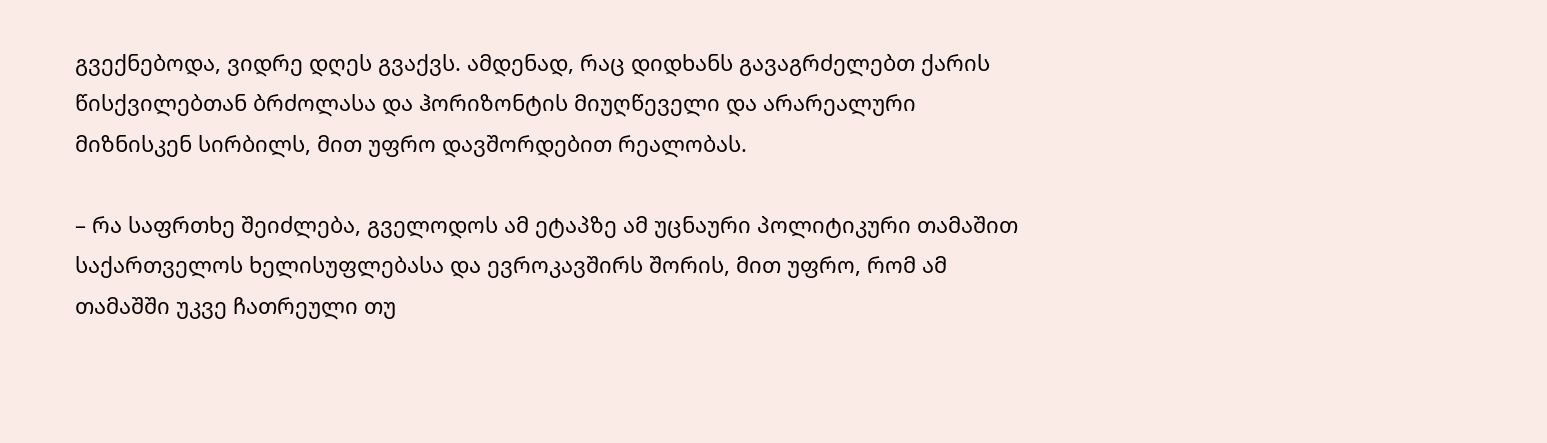გვექნებოდა, ვიდრე დღეს გვაქვს. ამდენად, რაც დიდხანს გავაგრძელებთ ქარის წისქვილებთან ბრძოლასა და ჰორიზონტის მიუღწეველი და არარეალური მიზნისკენ სირბილს, მით უფრო დავშორდებით რეალობას.

– რა საფრთხე შეიძლება, გველოდოს ამ ეტაპზე ამ უცნაური პოლიტიკური თამაშით საქართველოს ხელისუფლებასა და ევროკავშირს შორის, მით უფრო, რომ ამ თამაშში უკვე ჩათრეული თუ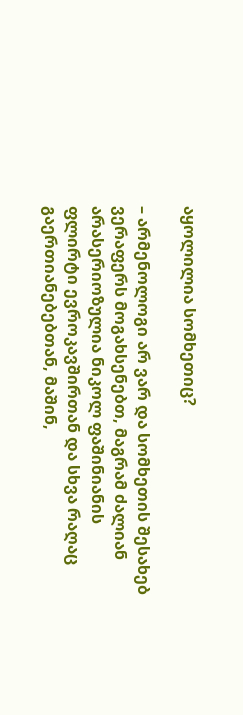აყოლილია სომხეთიც?

– არმენოლოგი არ ვარ და სომხეთის შესახებ ვერაფერს მოგახსენებთ, მაგრამ ძალიან არასერიოზულია ნიკოლ ფაშინიანის ფლირტი ევროკავშირთან და სხვა რაღაც გაერთიანებებთან, მაშინ,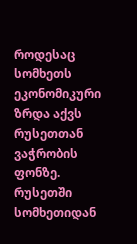როდესაც სომხეთს ეკონომიკური ზრდა აქვს რუსეთთან ვაჭრობის ფონზე. რუსეთში სომხეთიდან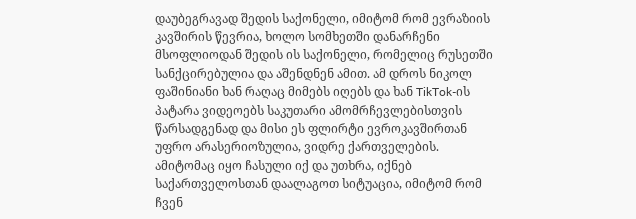დაუბეგრავად შედის საქონელი, იმიტომ რომ ევრაზიის კავშირის წევრია, ხოლო სომხეთში დანარჩენი მსოფლიოდან შედის ის საქონელი, რომელიც რუსეთში სანქცირებულია და აშენდნენ ამით. ამ დროს ნიკოლ ფაშინიანი ხან რაღაც მიმებს იღებს და ხან TikTok-ის პატარა ვიდეოებს საკუთარი ამომრჩევლებისთვის წარსადგენად და მისი ეს ფლირტი ევროკავშირთან უფრო არასერიოზულია, ვიდრე ქართველების. ამიტომაც იყო ჩასული იქ და უთხრა, იქნებ საქართველოსთან დაალაგოთ სიტუაცია, იმიტომ რომ ჩვენ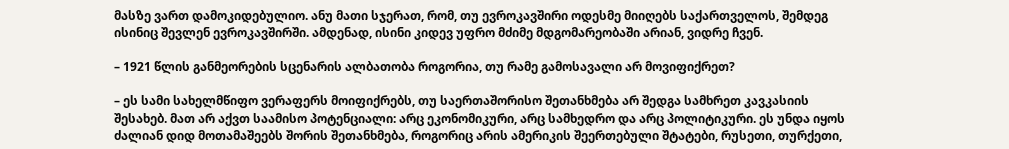მასზე ვართ დამოკიდებულიო. ანუ მათი სჯერათ, რომ, თუ ევროკავშირი ოდესმე მიიღებს საქართველოს, შემდეგ ისინიც შევლენ ევროკავშირში. ამდენად, ისინი კიდევ უფრო მძიმე მდგომარეობაში არიან, ვიდრე ჩვენ.

– 1921 წლის განმეორების სცენარის ალბათობა როგორია, თუ რამე გამოსავალი არ მოვიფიქრეთ?

– ეს სამი სახელმწიფო ვერაფერს მოიფიქრებს, თუ საერთაშორისო შეთანხმება არ შედგა სამხრეთ კავკასიის შესახებ. მათ არ აქვთ საამისო პოტენციალი: არც ეკონომიკური, არც სამხედრო და არც პოლიტიკური. ეს უნდა იყოს ძალიან დიდ მოთამაშეებს შორის შეთანხმება, როგორიც არის ამერიკის შეერთებული შტატები, რუსეთი, თურქეთი,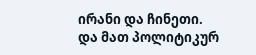ირანი და ჩინეთი. და მათ პოლიტიკურ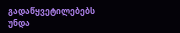გადაწყვეტილებებს უნდა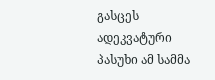გასცეს ადეკვატური პასუხი ამ სამმა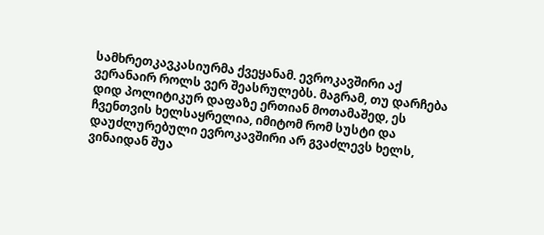სამხრეთკავკასიურმა ქვეყანამ. ევროკავშირი აქ ვერანაირ როლს ვერ შეასრულებს. მაგრამ, თუ დარჩება დიდ პოლიტიკურ დაფაზე ერთიან მოთამაშედ, ეს ჩვენთვის ხელსაყრელია, იმიტომ რომ სუსტი და დაუძლურებული ევროკავშირი არ გვაძლევს ხელს, ვინაიდან შუა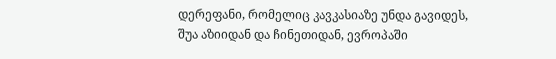დერეფანი, რომელიც კავკასიაზე უნდა გავიდეს, შუა აზიიდან და ჩინეთიდან, ევროპაში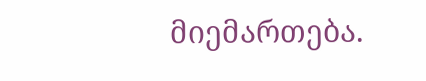მიემართება.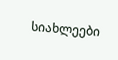სიახლეები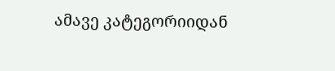ამავე კატეგორიიდან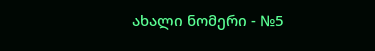ახალი ნომერი - №5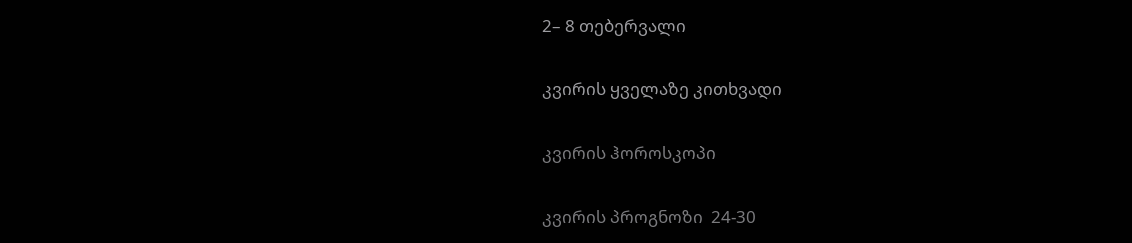2– 8 თებერვალი

კვირის ყველაზე კითხვადი

კვირის ჰოროსკოპი

კვირის პროგნოზი  24-30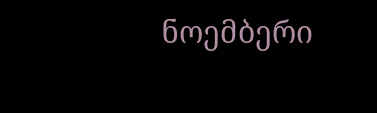ნოემბერი